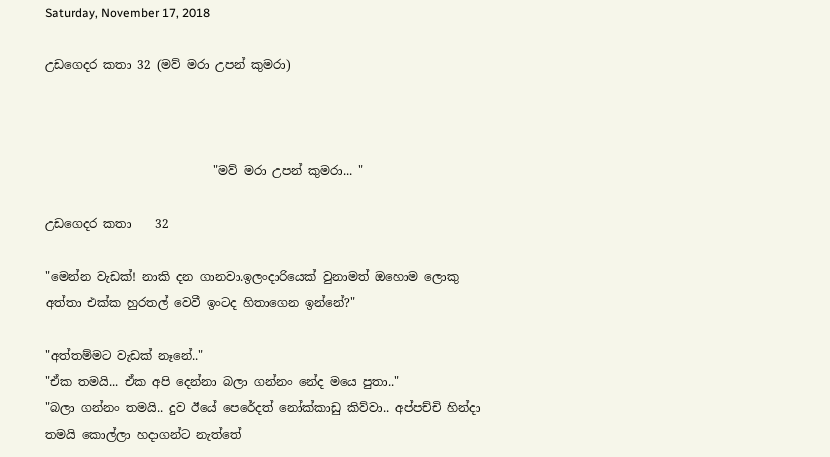Saturday, November 17, 2018

උඩගෙදර කතා 32 (මව් මරා උපන් කුමරා)



                            "මව් මරා උපන් කුමරා... "

උඩගෙදර කතා    32

"මෙන්න වැඩක්! නාකි දන ගානවා.ඉලංදාරියෙක් වුනාමත් ඔහොම ලොකු අත්තා එක්ක හුරතල් වෙවී ඉංටද හිතාගෙන ඉන්නේ?"

"අත්තම්මට වැඩක් නෑනේ.."
"ඒක තමයි... ඒක අපි දෙන්නා බලා ගන්නං නේද මයෙ පුතා.."
"බලා ගන්නං තමයි.. දුව ඊයේ පෙරේදත් නෝක්කාඩු කිව්වා.. අප්පච්චි හින්දා තමයි කොල්ලා හදාගන්ට නැත්තේ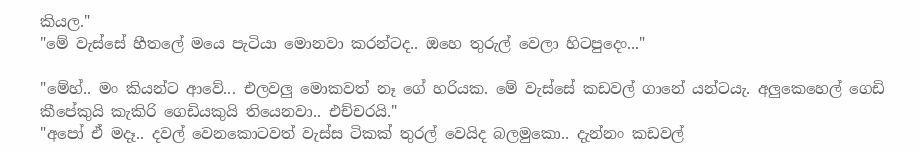කියල."
"මේ වැස්සේ හීතලේ මයෙ පැටියා මොනවා කරන්ටද.. ඔහෙ තුරුල් වෙලා හිටපුදෙං..."

"මේහ්.. මං කියන්ට ආවේ... එලවලු මොකවත් නෑ ගේ හරියක. මේ වැස්සේ කඩවල් ගානේ යන්ටයැ. අලුකෙහෙල් ගෙඩි කීපේකුයි කැකිරි ගෙඩියකුයි තියෙනවා.. එච්චරයි."
"අපෝ ඒ මදෑ.. දවල් වෙනකොටවත් වැස්ස ටිකක් තුරල් වෙයිද බලමුකො.. දැන්නං කඩවල්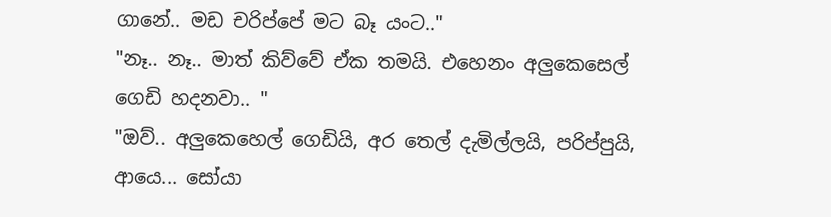ගානේ.. මඩ චරිප්පේ මට බෑ යංට.."
"නෑ.. නෑ.. මාත් කිව්වේ ඒක තමයි. එහෙනං අලුකෙසෙල් ගෙඩි හදනවා.. "
"ඔව්.. අලුකෙහෙල් ගෙඩියි, අර තෙල් දැමිල්ලයි, පරිප්පුයි, ආයෙ... සෝයා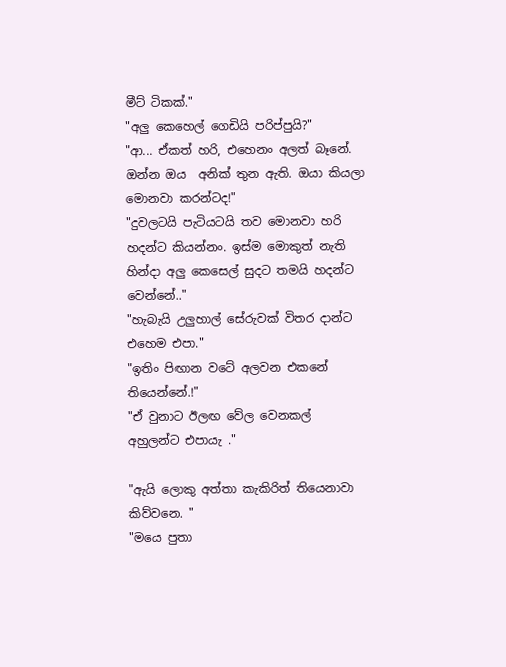මීට් ටිකක්."
"අලු කෙහෙල් ගෙඩියි පරිප්පුයි?"
"ආ... ඒකත් හරි, එහෙනං අලත් බෑනේ. ඔන්න ඔය  අනික් තුන ඇති. ඔයා කියලා මොනවා කරන්ටද!"
"දුවලටයි පැටියටයි තව මොනවා හරි හදන්ට කියන්නං. ඉස්ම මොකුත් නැති හින්දා අලු කෙසෙල් සුදට තමයි හදන්ට වෙන්නේ.."
"හැබැයි උලුහාල් සේරුවක් විතර දාන්ට එහෙම එපා."
"ඉතිං පිඟාන වටේ අලවන එකනේ තියෙන්නේ.!"
"ඒ වුනාට ඊලඟ වේල වෙනකල් අහුලන්ට එපායැ ."

"ඇයි ලොකු අත්තා කැකිරිත් තියෙනාවා කිව්වනෙ. "
"මයෙ පුතා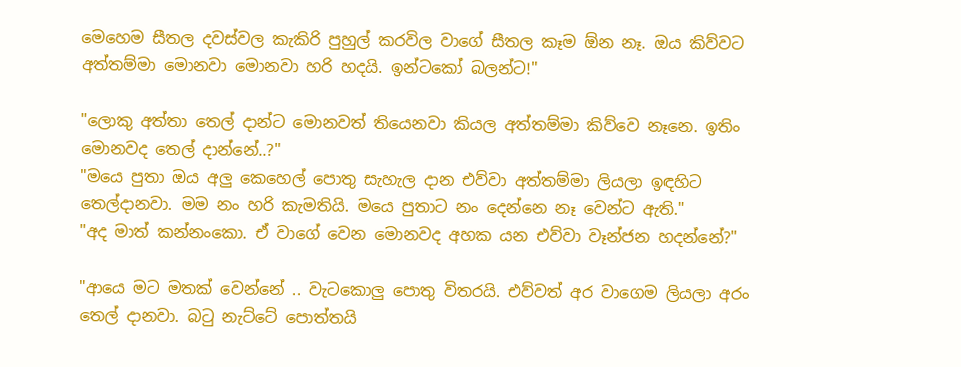මෙහෙම සීතල දවස්වල කැකිරි පුහුල් කරවිල වාගේ සීතල කෑම ඕන නෑ. ඔය කිව්වට අත්තම්මා මොනවා මොනවා හරි හදයි. ඉන්ටකෝ බලන්ට!"

"ලොකු අත්තා තෙල් දාන්ට මොනවත් තියෙනවා කියල අත්තම්මා කිව්වෙ නෑනෙ. ඉතිං මොනවද තෙල් දාන්නේ..?"
"මයෙ පුතා ඔය අලු කෙහෙල් පොතු සැහැල දාන එව්වා අත්තම්මා ලියලා ඉඳහිට තෙල්දානවා. මම නං හරි කැමතියි. මයෙ පුතාට නං දෙන්නෙ නෑ වෙන්ට ඇති."
"අද මාත් කන්නංකො. ඒ වාගේ වෙන මොනවද අහක යන එව්වා වෑන්ජන හදන්නේ?"

"ආයෙ මට මතක් වෙන්නේ .. වැටකොලු පොතු විතරයි. එව්වත් අර වාගෙම ලියලා අරං තෙල් දානවා. බටු නැට්ටේ පොත්තයි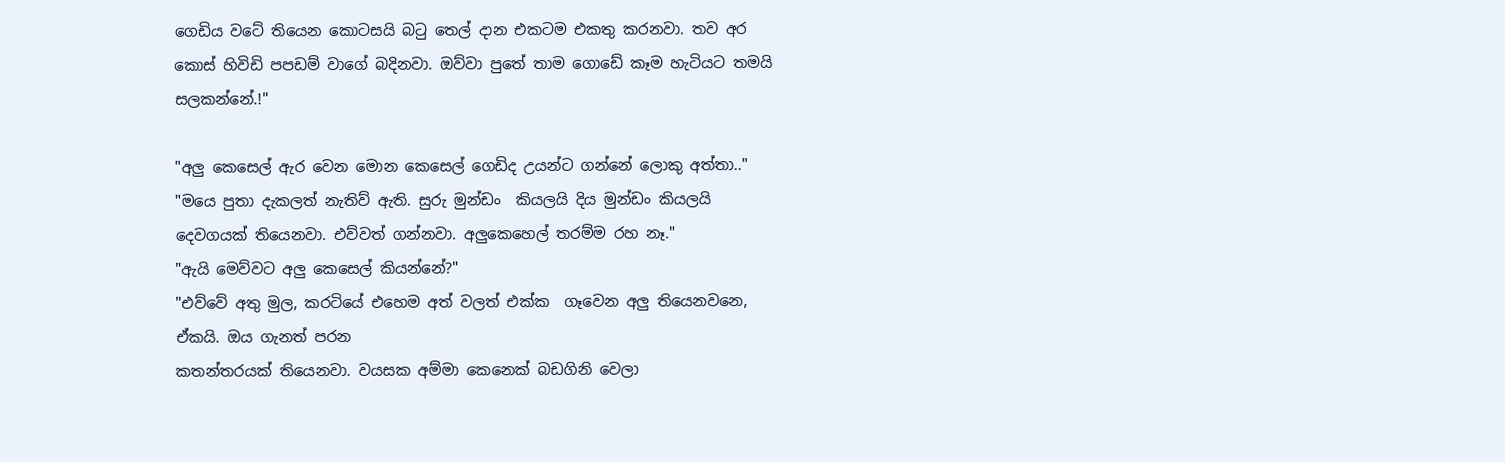ගෙඩිය වටේ තියෙන කොටසයි බටු තෙල් දාන එකටම එකතු කරනවා. තව අර කොස් හිවිඩි පපඩම් වාගේ බදිනවා. ඔව්වා පුතේ තාම ගොඩේ කෑම හැටියට තමයි සලකන්නේ.!"

"අලු කෙසෙල් ඇර වෙන මොන කෙසෙල් ගෙඩිද උයන්ට ගන්නේ ලොකු අත්තා.."
"මයෙ පුතා දැකලත් නැතිව් ඇති. සුරු මුන්ඩං  කියල‍යි දිය මුන්ඩං කියලයි දෙවගයක් තියෙනවා. එව්වත් ගන්නවා. අලුකෙහෙල් තරම්ම රහ නෑ."
"ඇයි මෙව්වට අලු කෙසෙල් කියන්නේ?"
"එව්වේ අතු මුල, කරටියේ එහෙම අත් වලත් එක්ක  ගෑවෙන අලු තියෙනවනෙ, ඒකයි. ඔය ගැනත් පරන
කතන්තරයක් තියෙනවා. වයසක අම්මා කෙනෙක් බඩගිනි වෙලා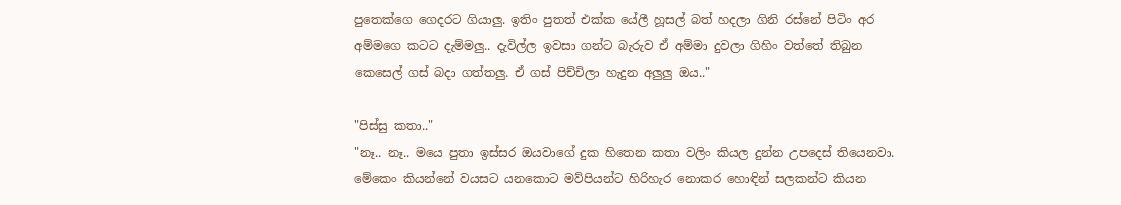පුතෙක්ගෙ ගෙදරට ගියාලු. ඉතිං පුතත් එක්ක යේලී හූසල් බත් හදලා ගිනි රස්නේ පිටිං අර අම්මගෙ කටට දැම්මලු.. දැවිල්ල ඉවසා ගන්ට බැරුව ඒ අම්මා දුවලා ගිහිං වත්තේ තිබුන කෙසෙල් ගස් බදා ගත්තලු. ඒ ගස් පිච්චිලා හැදුන අලුලු ඔය.."

"පිස්සු කතා.."
"නෑ.. නෑ.. මයෙ පුතා ඉස්සර ඔයවාගේ දුක හිතෙන කතා වලිං කියල දුන්න උපදෙස් තියෙනවා. මේකෙං කියන්නේ වයසට යනකොට මව්පියන්ට හිරිහැර නොකර හොඳින් සලකන්ට කියන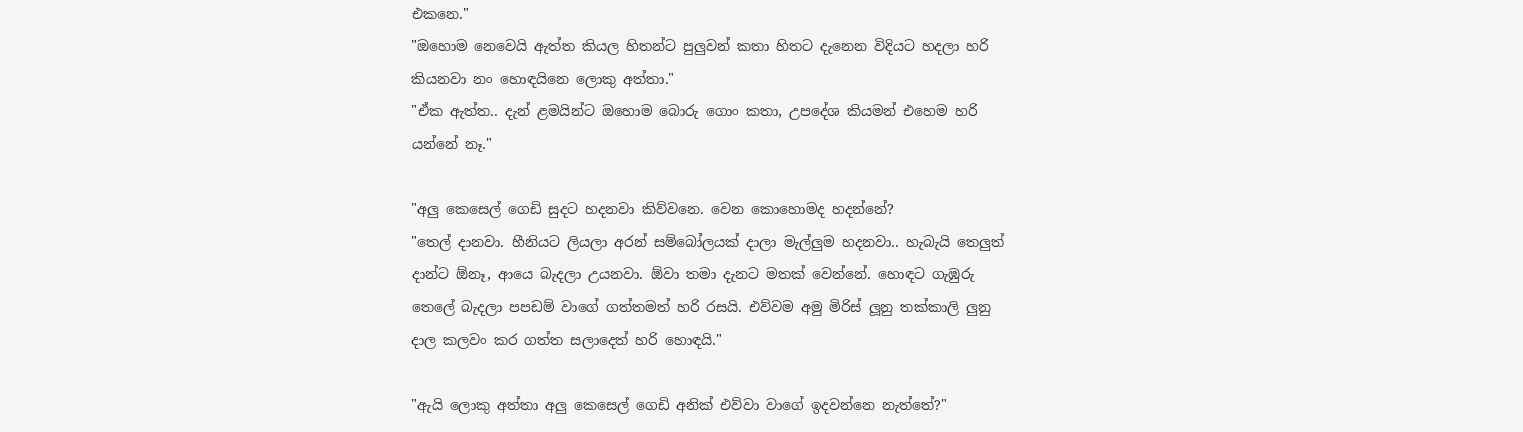එකනෙ."
"ඔහොම නෙවෙයි ඇත්ත කියල හිතන්ට පුලුවන් කතා හිතට දැනෙන විදියට හදලා හරි කියනවා නං හොඳයිනෙ ලොකු අත්තා."
"ඒක ඇත්ත.. දැන් ළමයින්ට ඔහොම බොරු ගොං කතා, උපදේශ කියමන් එහෙම හරි යන්නේ නෑ."

"අලු කෙසෙල් ගෙඩි සුදට හදනවා කිව්වනෙ. වෙන කොහොමද හදන්නේ?
"තෙල් දානවා. හීනියට ලියලා අරන් සම්බෝලයක් දාලා මැල්ලුම හදනවා.. හැබැයි තෙලුත් දාන්ට ඕනෑ, ආයෙ බැදලා උයනවා. ඕවා තමා දැනට මතක් වෙන්නේ. හොඳට ගැඹුරු තෙලේ බැදලා පපඩම් වාගේ ගත්තමත් හරි රසයි. එව්වම අමු මිරිස් ලූනු තක්කාලි ලුනු දාල කලවං කර ගත්ත සලාදෙත් හරි හොඳයි."

"ඇයි ලොකු අත්තා අලු කෙසෙල් ගෙඩි අනික් එව්වා වාගේ ඉදවන්නෙ නැත්තේ?"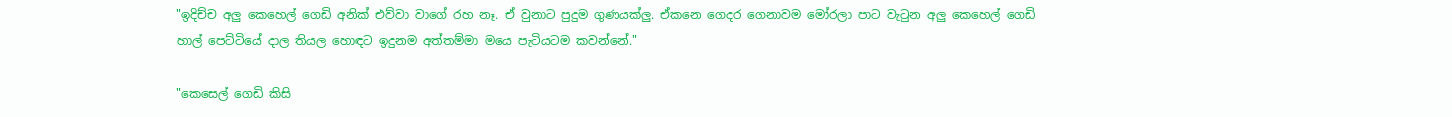"ඉදිච්ච අලු කෙහෙල් ගෙඩි අනික් එව්වා වාගේ රහ නෑ. ඒ වුනාට පුදුම ගුණයක්ලු. ඒකනෙ ගෙදර ගෙනාවම මෝරලා පාට වැටුන අලු කෙහෙල් ගෙඩි හාල් පෙට්ටියේ දාල තියල හොඳට ඉදුනම අත්තම්මා මයෙ පැටියටම කවන්නේ."

"කෙසෙල් ගෙඩි කිසි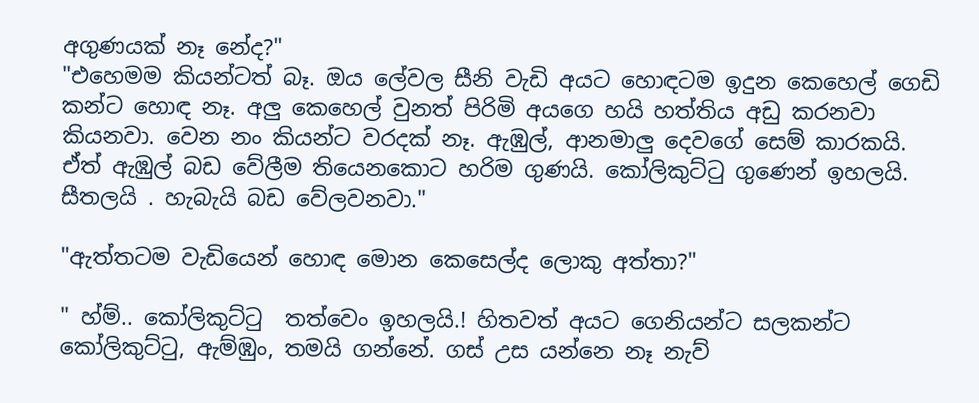අගුණයක් නෑ නේද?"
"එහෙමම කියන්ටත් බෑ. ඔය ලේවල සීනි වැඩි අයට හොඳටම ඉදුන කෙහෙල් ගෙඩි කන්ට හොඳ නෑ. අලු කෙහෙල් වුනත් පිරිමි අයගෙ හයි හත්තිය අඩු කරනවා කියනවා. වෙන නං කියන්ට වරදක් නෑ. ඇඹුල්, ආනමාලු දෙවගේ සෙම් කාරකයි. ඒත් ඇඹුල් බඩ වේලීම තියෙනකොට හරිම ගුණයි. කෝලිකුට්ටු ගුණෙන් ඉහලයි. සීතලයි . හැබැයි බඩ වේලවනවා."

"ඇත්තටම වැඩියෙන් හොඳ මොන කෙසෙල්ද ලොකු අත්තා?"

" හ්ම්.. කෝලිකුට්ටු  තත්වෙං ඉහලයි.! හිතවත් අයට ගෙනියන්ට සලකන්ට කෝලිකුට්ටු, ඇම්ඹුං, තමයි ගන්නේ. ගස් උස යන්නෙ නෑ නැව්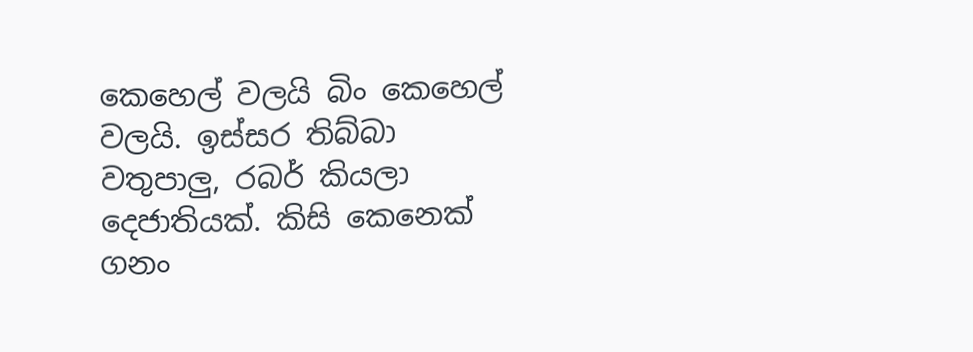කෙහෙල් වලයි බිං කෙහෙල් වලයි. ඉස්සර තිබ්බා වතුපාලු, රබර් කියලා දෙජාතියක්. කිසි කෙනෙක් ගනං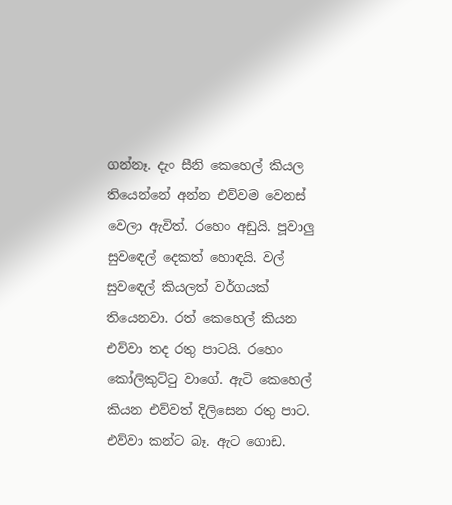ගන්නෑ. දැං සීනි කෙහෙල් කියල තියෙන්නේ අන්න එව්වම වෙනස් වෙලා ඇවිත්. රහෙං අඩුයි. පූවාලු සුවඳෙල් දෙකත් හොඳයි. වල් සුවඳෙල් කියලත් වර්ගයක් තියෙනවා. රත් කෙහෙල් කියන එව්වා තද රතු පාටයි. රහෙං  කෝලිකුට්ටු වාගේ. ඇටි කෙහෙල් කියන එව්වත් දිලිසෙන රතු පාට. එව්වා කන්ට බෑ. ඇට ගොඩ.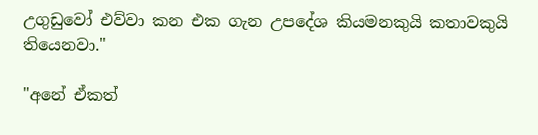උගුඩුවෝ එව්වා කන එක ගැන උපදේශ කියමනකුයි කතාවකුයි තියෙනවා."

"අනේ ඒකත්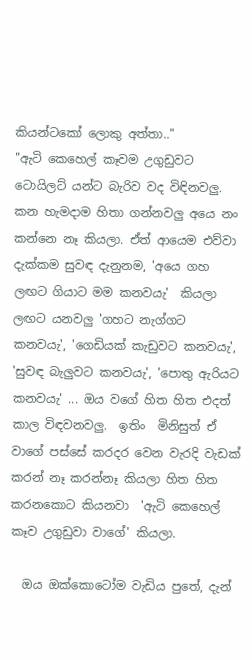කියන්ටකෝ ලොකු අත්තා.."
"ඇටි කෙහෙල් කෑවම උගුඩුවට ටොයිලට් යන්ට බැරිව වද විඳිනවලු. කන හැමදාම හිතා ගන්නවලු අයෙ නං කන්නෙ නෑ කියලා. ඒත් ආයෙම එව්වා දැක්කම සුවඳ දැනුනම, 'අයෙ ගහ ලඟට ගියාට මම කනවයැ'  කියලා ලඟට යනවලු 'ගහට නැග්ගට කනවයැ', 'ගෙඩියක් කැඩුවට කනවයැ', 'සුවඳ බැලුවට කනවයැ', 'පොතු ඇරියට කනවයැ' ... ඔය වගේ හිත හිත එදත් කාල විඳවනවලු.  ඉතිං  මිනිසුත් ඒ වාගේ පස්සේ කරදර වෙන වැරදි වැඩක් කරන් නෑ කරන්නෑ කියලා හිත හිත කරනකොට කියනවා  'ඇටි කෙහෙල් කෑව උගුඩුවා වාගේ' කියලා.

  ඔය ඔක්කොටෝම වැඩිය පුතේ, දැන්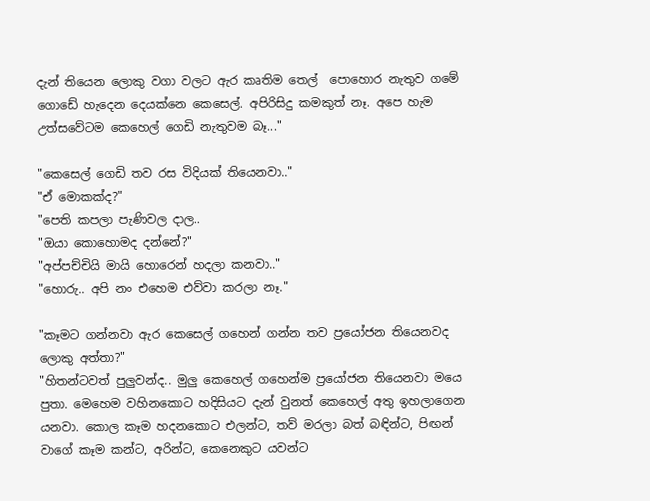දැන් තියෙන ලොකු වගා වලට ඇර කෘතිම තෙල්  පොහොර නැතුව ගමේ ගොඩේ හැදෙන දෙයක්නෙ කෙසෙල්. අපිරිසිදු කමකුත් නෑ. අපෙ හැම උත්සවේටම කෙහෙල් ගෙඩි නැතුවම බෑ..."

"කෙසෙල් ගෙඩි තව රස විදියක් තියෙනවා.."
"ඒ මොකක්ද?"
"පෙති කපලා පැණිවල දාල..
"ඔයා කොහොමද දන්නේ?"
"අප්පච්චියි මායි හොරෙන් හදලා කනවා.."
"හොරු.. අපි නං එහෙම එව්වා කරලා නෑ."

"කෑමට ගන්නවා ඇර කෙසෙල් ගහෙන් ගන්න තව ප්‍රයෝජන තියෙනවද ලොකු අත්තා?"
"හිතන්ටවත් පුලුවන්ද.. මුලු කෙහෙල් ගහෙන්ම ප්‍රයෝජන තියෙනවා මයෙ පුතා. මෙහෙම වහිනකොට හදිසියට දැන් වුනත් කෙහෙල් අතු ඉහලාගෙන යනවා. කොල කෑම හදනකොට එලන්ට, තව් මරලා බත් බඳින්ට, පිඟන් වාගේ කෑම කන්ට, අරින්ට, කෙනෙකුට යවන්ට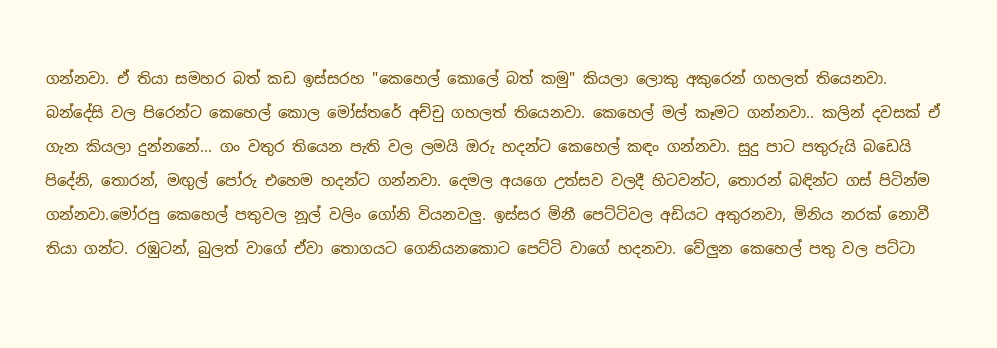ගන්නවා. ඒ තියා සමහර බත් කඩ ඉස්සරහ "කෙහෙල් කොලේ බත් කමු" කියලා ලොකු අකුරෙන් ගහලත් තියෙනවා. බන්දේසි වල පිරෙන්ට කෙහෙල් කොල මෝස්තරේ අච්චු ගහලත් තියෙනවා. කෙහෙල් මල් කෑමට ගන්නවා.. කලින් දවසක් ඒ ගැන කියලා දුන්නනේ... ගං වතුර තියෙන පැති වල ලමයි ඔරු හදන්ට කෙහෙල් කඳං ගන්නවා. සුදු පාට පතුරුයි බඩෙයි පිදේනි, තොරන්, මඟුල් පෝරු එහෙම හදන්ට ගන්නවා. දෙමල අයගෙ උත්සව වලදී හිටවන්ට, තොරන් බඳින්ට ගස් පිටින්ම ගන්නවා.මෝරපු කෙහෙල් පතුවල නූල් වලිං ගෝනි වියනවලු. ඉස්සර මිනී පෙට්ටිවල අඩියට අතුරනවා, මිනිය නරක් නොවී තියා ගන්ට. රඹුටන්, බුලත් වාගේ ඒවා තොගයට ගෙනියනකොට පෙට්ටි වාගේ හදනවා. වේලුන කෙහෙල් පතු වල පට්ටා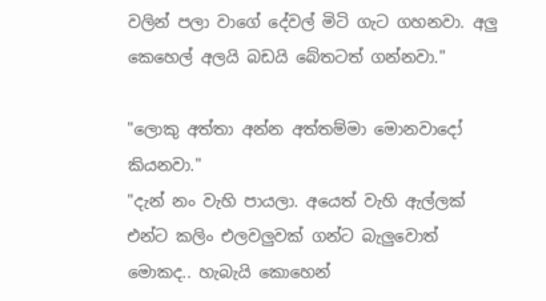වලින් පලා වාගේ දේවල් මිටි ගැට ගහනවා. අලු කෙහෙල් අලයි බඩයි බේතටත් ගන්නවා."

"ලොකු අත්තා අන්න අත්තම්මා මොනවාදෝ කියනවා."
"දැන් නං වැහි පායලා. අයෙත් වැහි ඇල්ලක් එන්ට කලිං එලවලුවක් ගන්ට බැලුවොත් මොකද.. හැබැයි කොහෙන්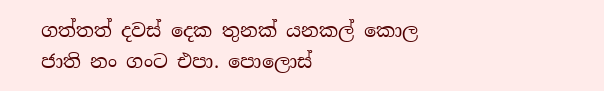ගත්තත් දවස් දෙක තුනක් යනකල් කොල ජාති නං ගංට එපා. පොලොස්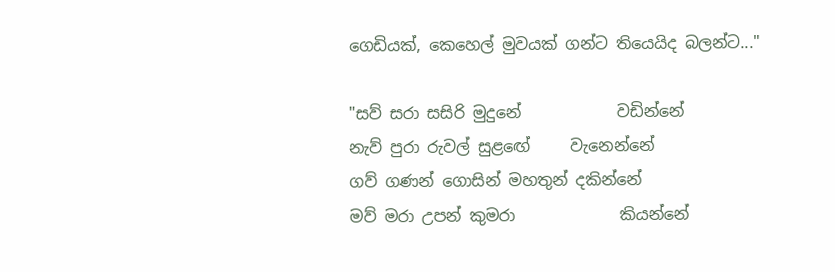ගෙඩියක්, කෙහෙල් මුවයක් ගන්ට තියෙයිද බලන්ට..."

"සව් සරා සසිරි මුදුනේ            වඩින්නේ
නැව් පුරා රුවල් සුළඟේ     වැනෙන්නේ
ගව් ගණන් ගොසින් මහතුන් දකින්නේ
මව් මරා උපන් කුමරා             කියන්නේ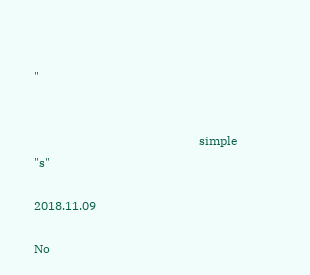"


                                                       simple "s"

2018.11.09

No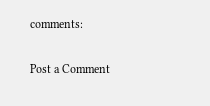comments:

Post a Comment